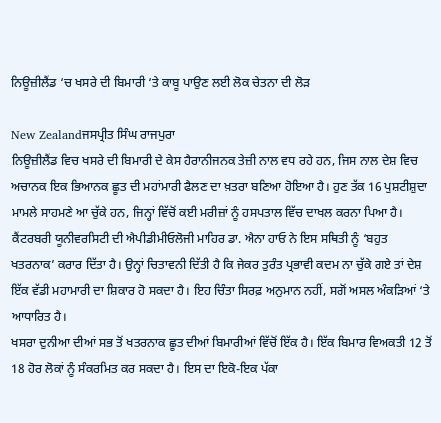ਨਿਊਜ਼ੀਲੈਂਡ ‘ਚ ਖਸਰੇ ਦੀ ਬਿਮਾਰੀ ‘ਤੇ ਕਾਬੂ ਪਾਉਣ ਲਈ ਲੋਕ ਚੇਤਨਾ ਦੀ ਲੋੜ

New Zealandਜਸਪ੍ਰੀਤ ਸਿੰਘ ਰਾਜਪੁਰਾ
ਨਿਊਜ਼ੀਲੈਂਡ ਵਿਚ ਖਸਰੇ ਦੀ ਬਿਮਾਰੀ ਦੇ ਕੇਸ ਹੈਰਾਨੀਜਨਕ ਤੇਜ਼ੀ ਨਾਲ ਵਧ ਰਹੇ ਹਨ, ਜਿਸ ਨਾਲ ਦੇਸ਼ ਵਿਚ ਅਚਾਨਕ ਇਕ ਭਿਆਨਕ ਛੂਤ ਦੀ ਮਹਾਂਮਾਰੀ ਫੈਲਣ ਦਾ ਖ਼ਤਰਾ ਬਣਿਆ ਹੋਇਆ ਹੈ। ਹੁਣ ਤੱਕ 16 ਪੁਸ਼ਟੀਸ਼ੁਦਾ ਮਾਮਲੇ ਸਾਹਮਣੇ ਆ ਚੁੱਕੇ ਹਨ, ਜਿਨ੍ਹਾਂ ਵਿੱਚੋਂ ਕਈ ਮਰੀਜ਼ਾਂ ਨੂੰ ਹਸਪਤਾਲ ਵਿੱਚ ਦਾਖਲ ਕਰਨਾ ਪਿਆ ਹੈ। ਕੈਂਟਰਬਰੀ ਯੂਨੀਵਰਸਿਟੀ ਦੀ ਐਪੀਡੀਮੀਓਲੋਜੀ ਮਾਹਿਰ ਡਾ. ਐਨਾ ਹਾਓ ਨੇ ਇਸ ਸਥਿਤੀ ਨੂੰ ‘ਬਹੁਤ ਖਤਰਨਾਕ’ ਕਰਾਰ ਦਿੱਤਾ ਹੈ। ਉਨ੍ਹਾਂ ਚਿਤਾਵਨੀ ਦਿੱਤੀ ਹੈ ਕਿ ਜੇਕਰ ਤੁਰੰਤ ਪ੍ਰਭਾਵੀ ਕਦਮ ਨਾ ਚੁੱਕੇ ਗਏ ਤਾਂ ਦੇਸ਼ ਇੱਕ ਵੱਡੀ ਮਹਾਮਾਰੀ ਦਾ ਸ਼ਿਕਾਰ ਹੋ ਸਕਦਾ ਹੈ। ਇਹ ਚਿੰਤਾ ਸਿਰਫ਼ ਅਨੁਮਾਨ ਨਹੀਂ, ਸਗੋਂ ਅਸਲ ਅੰਕੜਿਆਂ ‘ਤੇ ਆਧਾਰਿਤ ਹੈ।
ਖਸਰਾ ਦੁਨੀਆ ਦੀਆਂ ਸਭ ਤੋਂ ਖਤਰਨਾਕ ਛੂਤ ਦੀਆਂ ਬਿਮਾਰੀਆਂ ਵਿੱਚੋਂ ਇੱਕ ਹੈ। ਇੱਕ ਬਿਮਾਰ ਵਿਅਕਤੀ 12 ਤੋਂ 18 ਹੋਰ ਲੋਕਾਂ ਨੂੰ ਸੰਕਰਮਿਤ ਕਰ ਸਕਦਾ ਹੈ। ਇਸ ਦਾ ਇਕੋ-ਇਕ ਪੱਕਾ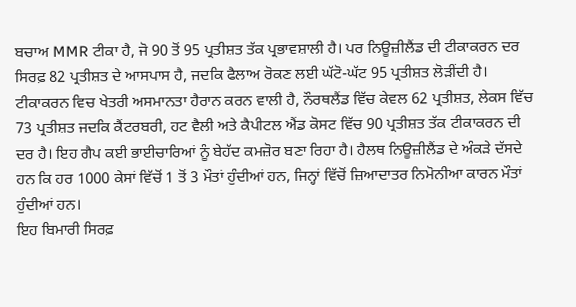ਬਚਾਅ MMR ਟੀਕਾ ਹੈ, ਜੋ 90 ਤੋਂ 95 ਪ੍ਰਤੀਸ਼ਤ ਤੱਕ ਪ੍ਰਭਾਵਸ਼ਾਲੀ ਹੈ। ਪਰ ਨਿਊਜ਼ੀਲੈਂਡ ਦੀ ਟੀਕਾਕਰਨ ਦਰ ਸਿਰਫ਼ 82 ਪ੍ਰਤੀਸ਼ਤ ਦੇ ਆਸਪਾਸ ਹੈ, ਜਦਕਿ ਫੈਲਾਅ ਰੋਕਣ ਲਈ ਘੱਟੋ-ਘੱਟ 95 ਪ੍ਰਤੀਸ਼ਤ ਲੋੜੀਂਦੀ ਹੈ। ਟੀਕਾਕਰਨ ਵਿਚ ਖੇਤਰੀ ਅਸਮਾਨਤਾ ਹੈਰਾਨ ਕਰਨ ਵਾਲੀ ਹੈ, ਨੌਰਥਲੈਂਡ ਵਿੱਚ ਕੇਵਲ 62 ਪ੍ਰਤੀਸ਼ਤ, ਲੇਕਸ ਵਿੱਚ 73 ਪ੍ਰਤੀਸ਼ਤ ਜਦਕਿ ਕੈਂਟਰਬਰੀ, ਹਟ ਵੈਲੀ ਅਤੇ ਕੈਪੀਟਲ ਐਂਡ ਕੋਸਟ ਵਿੱਚ 90 ਪ੍ਰਤੀਸ਼ਤ ਤੱਕ ਟੀਕਾਕਰਨ ਦੀ ਦਰ ਹੈ। ਇਹ ਗੈਪ ਕਈ ਭਾਈਚਾਰਿਆਂ ਨੂੰ ਬੇਹੱਦ ਕਮਜ਼ੋਰ ਬਣਾ ਰਿਹਾ ਹੈ। ਹੈਲਥ ਨਿਊਜ਼ੀਲੈਂਡ ਦੇ ਅੰਕੜੇ ਦੱਸਦੇ ਹਨ ਕਿ ਹਰ 1000 ਕੇਸਾਂ ਵਿੱਚੋਂ 1 ਤੋਂ 3 ਮੌਤਾਂ ਹੁੰਦੀਆਂ ਹਨ, ਜਿਨ੍ਹਾਂ ਵਿੱਚੋਂ ਜ਼ਿਆਦਾਤਰ ਨਿਮੋਨੀਆ ਕਾਰਨ ਮੌਤਾਂ ਹੁੰਦੀਆਂ ਹਨ।
ਇਹ ਬਿਮਾਰੀ ਸਿਰਫ਼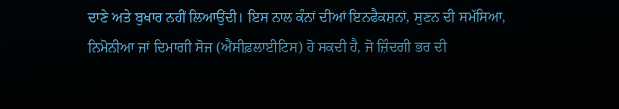ਦਾਣੇ ਅਤੇ ਬੁਖਾਰ ਨਹੀਂ ਲਿਆਉਂਦੀ। ਇਸ ਨਾਲ ਕੰਨਾਂ ਦੀਆਂ ਇਨਫੈਕਸ਼ਨਾਂ, ਸੁਣਨ ਦੀ ਸਮੱਸਿਆ, ਨਿਮੋਨੀਆ ਜਾਂ ਦਿਮਾਗੀ ਸੋਜ (ਐਂਸੀਫ਼ਲਾਈਟਿਸ) ਹੋ ਸਕਦੀ ਹੈ, ਜੋ ਜ਼ਿੰਦਗੀ ਭਰ ਦੀ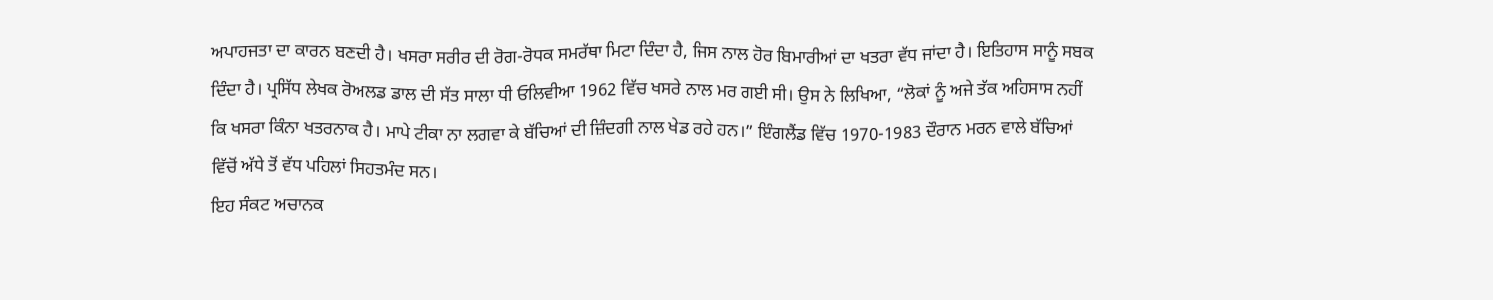ਅਪਾਹਜਤਾ ਦਾ ਕਾਰਨ ਬਣਦੀ ਹੈ। ਖਸਰਾ ਸਰੀਰ ਦੀ ਰੋਗ-ਰੋਧਕ ਸਮਰੱਥਾ ਮਿਟਾ ਦਿੰਦਾ ਹੈ, ਜਿਸ ਨਾਲ ਹੋਰ ਬਿਮਾਰੀਆਂ ਦਾ ਖਤਰਾ ਵੱਧ ਜਾਂਦਾ ਹੈ। ਇਤਿਹਾਸ ਸਾਨੂੰ ਸਬਕ ਦਿੰਦਾ ਹੈ। ਪ੍ਰਸਿੱਧ ਲੇਖਕ ਰੋਅਲਡ ਡਾਲ ਦੀ ਸੱਤ ਸਾਲਾ ਧੀ ਓਲਿਵੀਆ 1962 ਵਿੱਚ ਖਸਰੇ ਨਾਲ ਮਰ ਗਈ ਸੀ। ਉਸ ਨੇ ਲਿਖਿਆ, “ਲੋਕਾਂ ਨੂੰ ਅਜੇ ਤੱਕ ਅਹਿਸਾਸ ਨਹੀਂ ਕਿ ਖਸਰਾ ਕਿੰਨਾ ਖਤਰਨਾਕ ਹੈ। ਮਾਪੇ ਟੀਕਾ ਨਾ ਲਗਵਾ ਕੇ ਬੱਚਿਆਂ ਦੀ ਜ਼ਿੰਦਗੀ ਨਾਲ ਖੇਡ ਰਹੇ ਹਨ।” ਇੰਗਲੈਂਡ ਵਿੱਚ 1970-1983 ਦੌਰਾਨ ਮਰਨ ਵਾਲੇ ਬੱਚਿਆਂ ਵਿੱਚੋਂ ਅੱਧੇ ਤੋਂ ਵੱਧ ਪਹਿਲਾਂ ਸਿਹਤਮੰਦ ਸਨ।
ਇਹ ਸੰਕਟ ਅਚਾਨਕ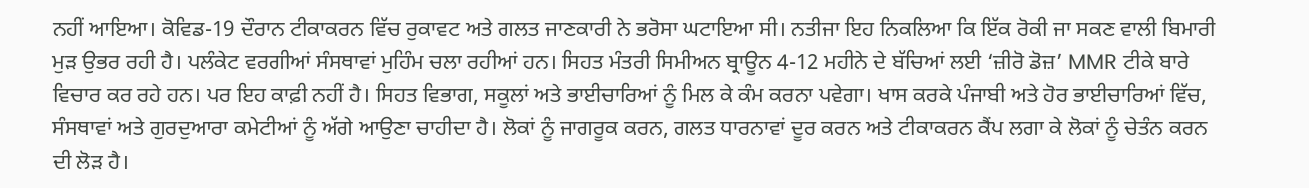ਨਹੀਂ ਆਇਆ। ਕੋਵਿਡ-19 ਦੌਰਾਨ ਟੀਕਾਕਰਨ ਵਿੱਚ ਰੁਕਾਵਟ ਅਤੇ ਗਲਤ ਜਾਣਕਾਰੀ ਨੇ ਭਰੋਸਾ ਘਟਾਇਆ ਸੀ। ਨਤੀਜਾ ਇਹ ਨਿਕਲਿਆ ਕਿ ਇੱਕ ਰੋਕੀ ਜਾ ਸਕਣ ਵਾਲੀ ਬਿਮਾਰੀ ਮੁੜ ਉਭਰ ਰਹੀ ਹੈ। ਪਲੰਕੇਟ ਵਰਗੀਆਂ ਸੰਸਥਾਵਾਂ ਮੁਹਿੰਮ ਚਲਾ ਰਹੀਆਂ ਹਨ। ਸਿਹਤ ਮੰਤਰੀ ਸਿਮੀਅਨ ਬ੍ਰਾਊਨ 4-12 ਮਹੀਨੇ ਦੇ ਬੱਚਿਆਂ ਲਈ ‘ਜ਼ੀਰੋ ਡੋਜ਼’ MMR ਟੀਕੇ ਬਾਰੇ ਵਿਚਾਰ ਕਰ ਰਹੇ ਹਨ। ਪਰ ਇਹ ਕਾਫ਼ੀ ਨਹੀਂ ਹੈ। ਸਿਹਤ ਵਿਭਾਗ, ਸਕੂਲਾਂ ਅਤੇ ਭਾਈਚਾਰਿਆਂ ਨੂੰ ਮਿਲ ਕੇ ਕੰਮ ਕਰਨਾ ਪਵੇਗਾ। ਖਾਸ ਕਰਕੇ ਪੰਜਾਬੀ ਅਤੇ ਹੋਰ ਭਾਈਚਾਰਿਆਂ ਵਿੱਚ, ਸੰਸਥਾਵਾਂ ਅਤੇ ਗੁਰਦੁਆਰਾ ਕਮੇਟੀਆਂ ਨੂੰ ਅੱਗੇ ਆਉਣਾ ਚਾਹੀਦਾ ਹੈ। ਲੋਕਾਂ ਨੂੰ ਜਾਗਰੂਕ ਕਰਨ, ਗਲਤ ਧਾਰਨਾਵਾਂ ਦੂਰ ਕਰਨ ਅਤੇ ਟੀਕਾਕਰਨ ਕੈਂਪ ਲਗਾ ਕੇ ਲੋਕਾਂ ਨੂੰ ਚੇਤੰਨ ਕਰਨ ਦੀ ਲੋੜ ਹੈ।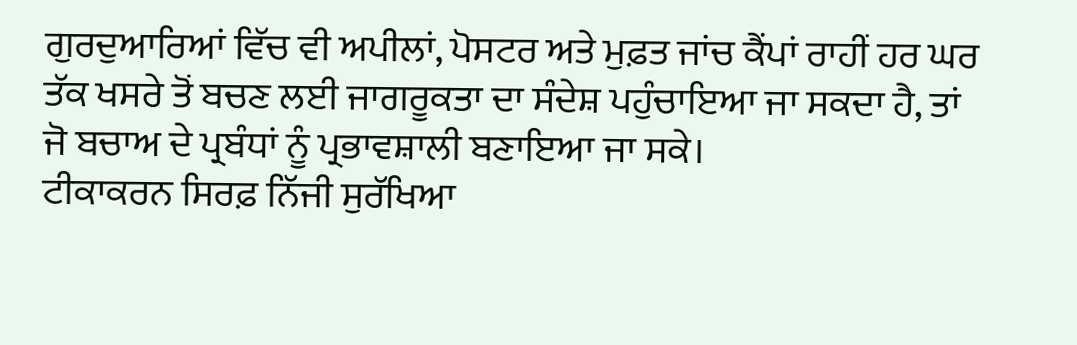ਗੁਰਦੁਆਰਿਆਂ ਵਿੱਚ ਵੀ ਅਪੀਲਾਂ, ਪੋਸਟਰ ਅਤੇ ਮੁਫ਼ਤ ਜਾਂਚ ਕੈਂਪਾਂ ਰਾਹੀਂ ਹਰ ਘਰ ਤੱਕ ਖਸਰੇ ਤੋਂ ਬਚਣ ਲਈ ਜਾਗਰੂਕਤਾ ਦਾ ਸੰਦੇਸ਼ ਪਹੁੰਚਾਇਆ ਜਾ ਸਕਦਾ ਹੈ, ਤਾਂ ਜੋ ਬਚਾਅ ਦੇ ਪ੍ਰਬੰਧਾਂ ਨੂੰ ਪ੍ਰਭਾਵਸ਼ਾਲੀ ਬਣਾਇਆ ਜਾ ਸਕੇ।
ਟੀਕਾਕਰਨ ਸਿਰਫ਼ ਨਿੱਜੀ ਸੁਰੱਖਿਆ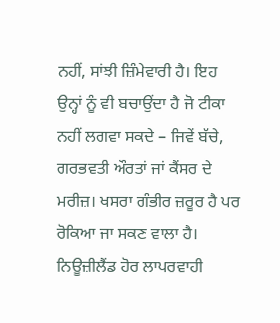ਨਹੀਂ, ਸਾਂਝੀ ਜ਼ਿੰਮੇਵਾਰੀ ਹੈ। ਇਹ ਉਨ੍ਹਾਂ ਨੂੰ ਵੀ ਬਚਾਉਂਦਾ ਹੈ ਜੋ ਟੀਕਾ ਨਹੀਂ ਲਗਵਾ ਸਕਦੇ – ਜਿਵੇਂ ਬੱਚੇ, ਗਰਭਵਤੀ ਔਰਤਾਂ ਜਾਂ ਕੈਂਸਰ ਦੇ ਮਰੀਜ਼। ਖਸਰਾ ਗੰਭੀਰ ਜ਼ਰੂਰ ਹੈ ਪਰ ਰੋਕਿਆ ਜਾ ਸਕਣ ਵਾਲਾ ਹੈ। ਨਿਊਜ਼ੀਲੈਂਡ ਹੋਰ ਲਾਪਰਵਾਹੀ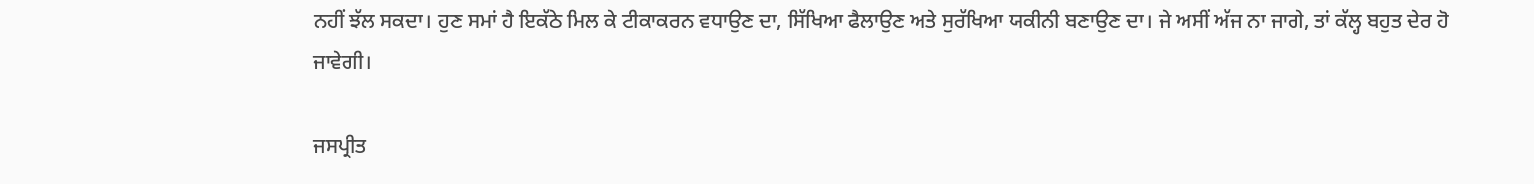ਨਹੀਂ ਝੱਲ ਸਕਦਾ। ਹੁਣ ਸਮਾਂ ਹੈ ਇਕੱਠੇ ਮਿਲ ਕੇ ਟੀਕਾਕਰਨ ਵਧਾਉਣ ਦਾ, ਸਿੱਖਿਆ ਫੈਲਾਉਣ ਅਤੇ ਸੁਰੱਖਿਆ ਯਕੀਨੀ ਬਣਾਉਣ ਦਾ। ਜੇ ਅਸੀਂ ਅੱਜ ਨਾ ਜਾਗੇ, ਤਾਂ ਕੱਲ੍ਹ ਬਹੁਤ ਦੇਰ ਹੋ ਜਾਵੇਗੀ।

ਜਸਪ੍ਰੀਤ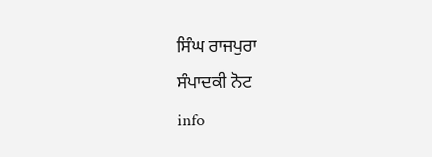ਸਿੰਘ ਰਾਜਪੁਰਾ
ਸੰਪਾਦਕੀ ਨੋਟ
info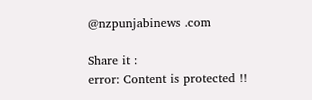@nzpunjabinews .com

Share it :
error: Content is protected !!